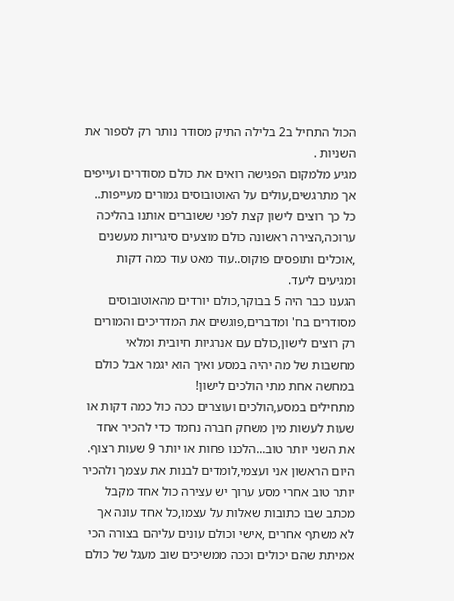הכול התחיל ב2 בלילה התיק מסודר נותר רק לספור את השניות .
מגיע מלמקום הפגישה רואים את כולם מסודרים ועייפים אך מתרגשים,עולים על האוטובוסים גמורים מעייפות..
כל כך רוצים לישון קצת לפני ששוברים אותנו בהליכה ערוכה,הצירה ראשונה כולם מוצעים סיגריות מעשנים ,אוכלים ותופסים פוקוס..עוד מאט עוד כמה דקות ומגיעים ליעד.
הגענו כבר היה 5 בבוקר,כולם יורדים מהאוטובוסים מסודרים בח' ומדברים,פוגשים את המדריכים והמורים רק רוצים לישון,כולם עם אנרגיות חיובית ומלאי מחשבות של מה יהיה במסע ואיך הוא יגמר אבל כולם במחשה אחת מתי הולכים לישון!
מתחילים במסע,הולכים ועוצרים ככה כול כמה דקות או שעות לעשות מין משחק חברה נחמד כדי להכיר אחד את השני יותר טוב...הלכנו פחות או יותר 9 שעות רצוף.
היום הראשון אני ועצמי,לומדים לבנות את עצמך ולהכיר יותר טוב אחרי מסע ערוך יש עצירה כול אחד מקבל מכתב שבו כתובות שאלות על עצמו,כל אחד עונה אך לא משתף אחרים ,אישי וכולם עונים עליהם בצורה הכי אמיתת שהם יכולים וככה ממשיכים שוב מעגל של כולם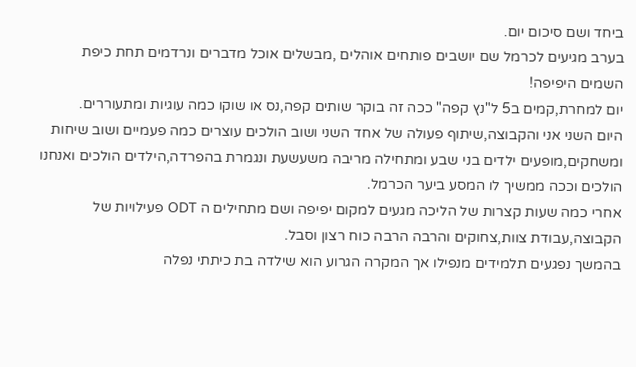ביחד ושם סיכום יום.
בערב מגיעים לכרמל שם יושבים פותחים אוהלים ,מבשלים אוכל מדברים ונרדמים תחת כיפת השמים היפיפה!
יום למחרת,קמים ב5 ל"נץ קפה" ככה זה בוקר שותים קפה,נס או שוקו כמה עוגיות ומתעוררים.
היום השני אני והקבוצה,שיתוף פעולה של אחד השני ושוב הולכים עוצרים כמה פעמיים ושוב שיחות ומשחקים,מופעים ילדים בני שבע ומתחילה מריבה משעשעת ונגמרת בהפרדה,הילדים הולכים ואנחנו הולכים וככה ממשיך לו המסע ביער הכרמל.
אחרי כמה שעות קצרות של הליכה מגעים למקום יפיפה ושם מתחילים ה ODT פעילויות של הקבוצה,עבודת צוות,צחוקים והרבה הרבה כוח רצון וסבל.
בהמשך נפגעים תלמידים מנפילו אך המקרה הגרוע הוא שילדה בת כיתתי נפלה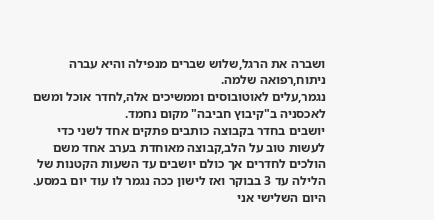ושברה את הרגל,שלוש שברים מנפילה והיא עברה ניתוח,רפואה שלמה.
נגמר,עלים לאוטובוסים וממשיכים אלה,לחדר אוכל ומשם לאכסניה ב"קיבוץ חביבה" מקום נחמד.
יושבים בחדר בקבוצה כותבים פתקים אחד לשני כדי לעשות טוב על הלב,קבוצה מאוחדת בערב אחד משם הולכים לחדרים אך כולם יושבים עד השעות הקטנות של הלילה עד 3 בבוקר ואז לישון ככה נגמר לו עוד יום במסע.
היום השלישי אני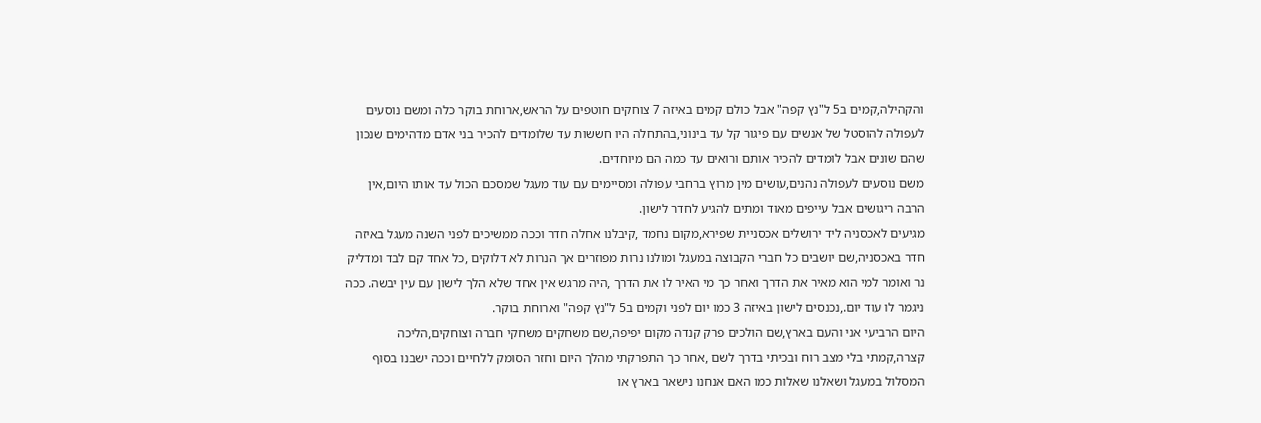והקהילה,קמים ב5 ל"נץ קפה" אבל כולם קמים באיזה 7 צוחקים חוטפים על הראש,ארוחת בוקר כלה ומשם נוסעים לעפולה להוסטל של אנשים עם פיגור קל עד בינוני,בהתחלה היו חששות עד שלומדים להכיר בני אדם מדהימים שנכון שהם שונים אבל לומדים להכיר אותם ורואים עד כמה הם מיוחדים.
משם נוסעים לעפולה נהנים,עושים מין מרוץ ברחבי עפולה ומסיימים עם עוד מעגל שמסכם הכול עד אותו היום,אין הרבה ריגושים אבל עייפים מאוד ומתים להגיע לחדר לישון.
מגיעים לאכסניה ליד ירושלים אכסניית שפירא,מקום נחמד ,קיבלנו אחלה חדר וככה ממשיכים לפני השנה מעגל באיזה חדר באכסניה,שם יושבים כל חברי הקבוצה במעגל ומולנו נרות מפוזרים אך הנרות לא דלוקים ,כל אחד קם לבד ומדליק נר ואומר למי הוא מאיר את הדרך ואחר כך מי האיר לו את הדרך ,היה מרגש אין אחד שלא הלך לישון עם עין יבשה. ככה ניגמר לו עוד יום.,נכנסים לישון באיזה 3 כמו יום לפני וקמים ב5 ל"נץ קפה" וארוחת בוקר.
היום הרביעי אני והעם בארץ,שם הולכים פרק קנדה מקום יפיפה,שם משחקים משחקי חברה וצוחקים,הליכה קצרה,קמתי בלי מצב רוח ובכיתי בדרך לשם ,אחר כך התפרקתי מהלך היום וחזר הסומק ללחיים וככה ישבנו בסוף המסלול במעגל ושאלנו שאלות כמו האם אנחנו נישאר בארץ או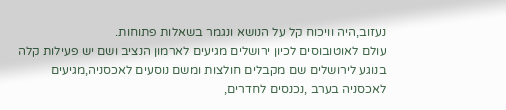נעזוב,היה וויכוח קל על הנושא ונגמר בשאלות פתוחות.
עולם לאוטובוסים לכיון ירושלים מגיעים לארמון הנציב ושם יש פעילות קלה בנוגע לירושלים שם מקבלים חולצות ומשם נוסעים לאכסניה,מגיעים לאכסניה בערב ,נכנסים לחדרים,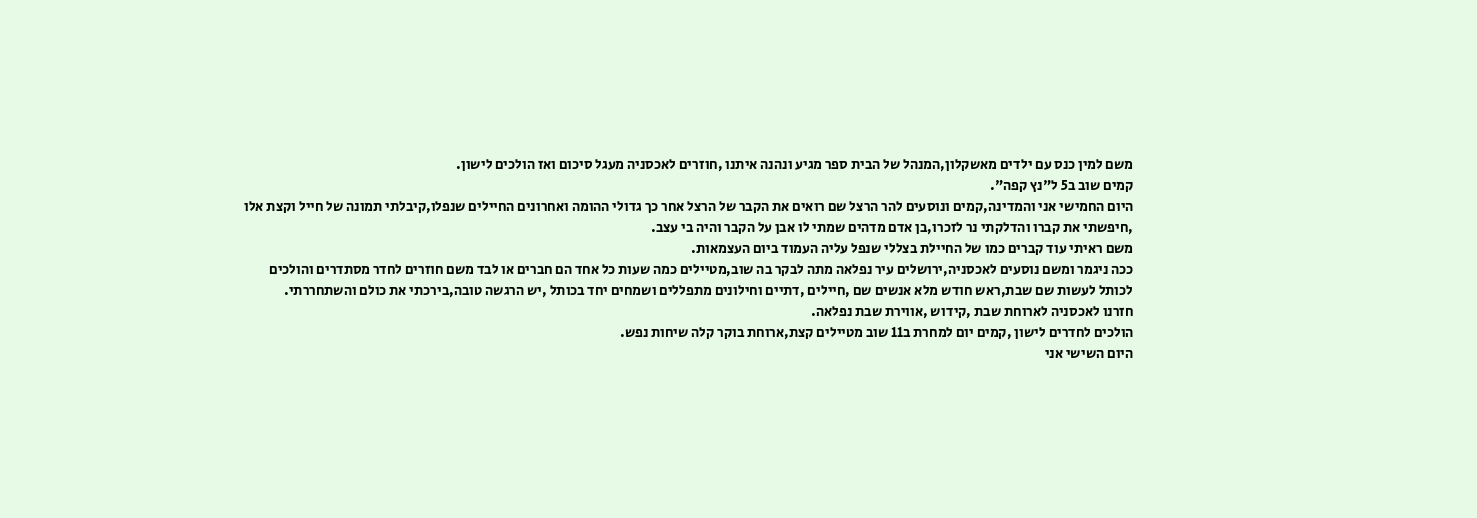משם למין כנס עם ילדים מאשקלון,המנהל של הבית ספר מגיע ונהנה איתנו ,חוזרים לאכסניה מעגל סיכום ואז הולכים לישון.
קמים שוב ב5 ל"נץ קפה".
היום החמישי אני והמדינה,קמים ונוסעים להר הרצל שם רואים את הקבר של הרצל אחר כך גדולי ההומה ואחרונים החיילים שנפלו,קיבלתי תמונה של חייל וקצת אלו ,חיפשתי את קברו והדלקתי נר לזכרו,בן אדם מדהים שמתי לו אבן על הקבר והיה בי עצב.
משם ראיתי עוד קברים כמו של החיילת בצללי שנפל עליה העמוד ביום העצמאות.
ככה ניגמר ומשם נוסעים לאכסניה,ירושלים עיר נפלאה מתה לבקר בה שוב,מטיילים כמה שעות כל אחד הם חברים או לבד משם חוזרים לחדר מסתדרים והולכים לכותל לעשות שם שבת,ראש חודש מלא אנשים שם ,חיילים ,דתיים וחילונים מתפללים ושמחים יחד בכותל ,יש הרגשה טובה,בירכתי את כולם והשתחררתי.
חזרנו לאכסניה לארוחת שבת ,קידוש ,אווירת שבת נפלאה.
הולכים לחדרים לישון ,קמים יום למחרת ב11 שוב מטיילים קצת,ארוחת בוקר קלה שיחות נפש.
היום השישי אני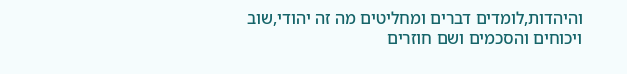והיהדות,לומדים דברים ומחליטים מה זה יהודי,שוב ויכוחים והסכמים ושם חוזרים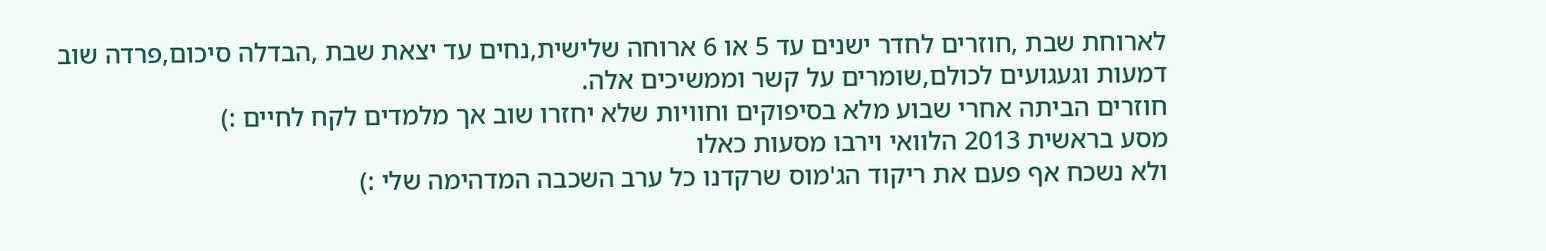לארוחת שבת ,חוזרים לחדר ישנים עד 5 או 6 ארוחה שלישית,נחים עד יצאת שבת ,הבדלה סיכום,פרדה שוב דמעות וגעגועים לכולם,שומרים על קשר וממשיכים אלה.
חוזרים הביתה אחרי שבוע מלא בסיפוקים וחוויות שלא יחזרו שוב אך מלמדים לקח לחיים :)
מסע בראשית 2013 הלוואי וירבו מסעות כאלו
ולא נשכח אף פעם את ריקוד הג'מוס שרקדנו כל ערב השכבה המדהימה שלי :)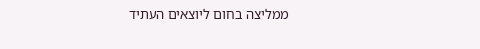ממליצה בחום ליוצאים העתיד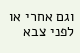וגם אחרי או לפני צבא